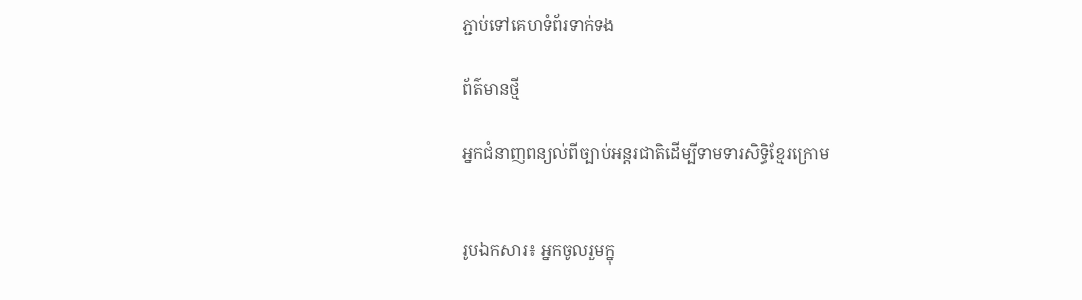ភ្ជាប់ទៅគេហទំព័រទាក់ទង

ព័ត៌មានថ្មី

អ្នកជំនាញពន្យល់ពីច្បាប់អន្តរជាតិដើម្បីទាមទារសិទ្ធិខ្មែរក្រោម


រូបឯកសារ៖ អ្នកចូលរួមក្នុ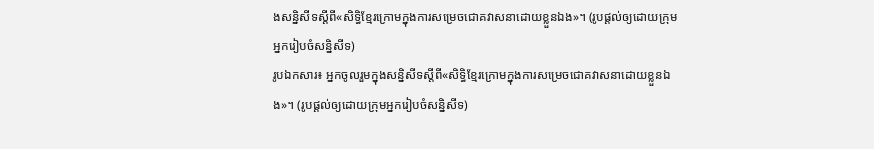ងសន្និសីទស្តីពី«សិទ្ធិខ្មែរក្រោមក្នុងការសម្រេចជោគវាសនាដោយខ្លួនឯង‍»។ (រូបផ្តល់ឲ្យដោយក្រុមអ្នករៀបចំសន្និសីទ)
រូបឯកសារ៖ អ្នកចូលរួមក្នុងសន្និសីទស្តីពី«សិទ្ធិខ្មែរក្រោមក្នុងការសម្រេចជោគវាសនាដោយខ្លួនឯង‍»។ (រូបផ្តល់ឲ្យដោយក្រុមអ្នករៀបចំសន្និសីទ)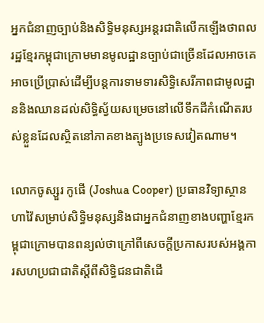អ្នកជំនាញច្បាប់និងសិទ្ធិមនុស្សអន្តរជាតិលើកឡើងថាពលរដ្ឋខ្មែរកម្ពុជាក្រោមមានមូលដ្ឋានច្បាប់ជាច្រើនដែលអាចគេអាចប្រើប្រាស់ដើម្បីបន្តការទាមទារសិទ្ធិសេរីភាពជាមូលដ្ឋាននិងឈានដល់សិទ្ធិស្វ័យសម្រេចនៅលើទឹកដីកំណើតរបស់ខ្លួនដែលស្ថិតនៅភាគខាងត្បូងប្រទេសវៀតណាម។

លោកចូស្សួរ កូផើ (Joshua Cooper) ប្រធានវិទ្យាស្ថានហាវ៉ៃសម្រាប់សិទ្ធិមនុស្សនិងជាអ្នកជំនាញខាងបញ្ហាខ្មែរកម្ពុជាក្រោមបានពន្យល់ថាក្រៅពីសេចក្តីប្រកាសរបស់អង្គការសហប្រជាជាតិស្តីពីសិទ្ធិជនជាតិដើ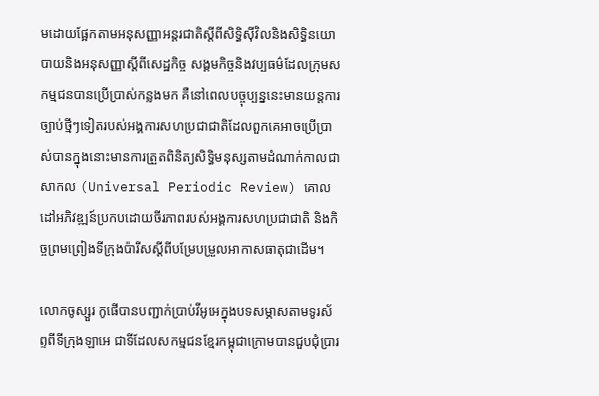មដោយផ្អែកតាមអនុសញ្ញាអន្តរជាតិស្តីពីសិទ្ធិស៊ីវិលនិងសិទ្ធិនយោបាយនិងអនុសញ្ញាស្តីពីសេដ្ឋកិច្ច សង្គមកិច្ចនិងវប្បធម៌ដែលក្រុមសកម្មជនបានប្រើប្រាស់កន្លងមក គឺនៅពេលបច្ចុប្បន្ននេះមានយន្តការច្បាប់ថ្មីៗទៀតរបស់អង្គការសហប្រជាជាតិដែលពួកគេអាចប្រើប្រាស់បានក្នុងនោះមានការត្រួតពិនិត្យសិទ្ធិមនុស្សតាមដំណាក់កាលជាសាកល (Universal Periodic Review) គោលដៅអភិវឌ្ឍន៍ប្រកបដោយចីរភាពរបស់អង្គការសហប្រជាជាតិ និងកិច្ចព្រមព្រៀងទីក្រុងប៉ារីសស្តីពីបម្រែបម្រួលអាកាសធាតុជាដើម។

លោកចូស្សួរ កូផើបានបញ្ជាក់ប្រាប់វីអូអេក្នុងបទសម្ភាសតាមទូរស័ព្ទពីទីក្រុងឡាអេ ជាទីដែលសកម្មជនខ្មែរកម្ពុជាក្រោមបានជួបជុំប្រារ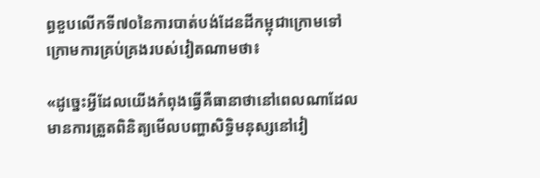ព្ធខួបលើកទី៧០នៃការបាត់បង់ដែនដីកម្ពុជាក្រោមទៅក្រោមការគ្រប់គ្រងរបស់វៀតណាមថា៖

«ដូច្នេះអ្វីដែលយើងកំពុងធ្វើគឺធានាថានៅពេលណាដែលមានការត្រួតពិនិត្យមើលបញ្ហាសិទ្ធិមនុស្សនៅវៀ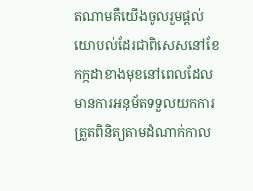តណាមគឺយើងចូលរួមផ្តល់យោបល់ដែរជាពិសេសនៅខែកក្កដាខាងមុខនៅពេលដែលមានការអនុម័តទទួលយកការត្រួតពិនិត្យតាមដំណាក់កាល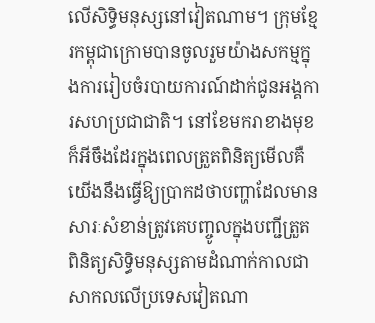លើសិទ្ធិមនុស្សនៅវៀតណាម។ ក្រុមខ្មែរកម្ពុជាក្រោមបានចូលរួមយ៉ាងសកម្មក្នុងការរៀបចំរបាយការណ៍ដាក់ជូនអង្គការសហប្រជាជាតិ។ នៅខែមករាខាងមុខក៏អីចឹងដែរក្នុងពេលត្រួតពិនិត្យមើលគឺយើងនឹងធ្វើឱ្យប្រាកដថាបញ្ហាដែលមានសារៈសំខាន់ត្រូវគេបញ្ចូលក្នុងបញ្ជីត្រួតពិនិត្យសិទ្ធិមនុស្សតាមដំណាក់កាលជាសាកលលើប្រទេសវៀតណា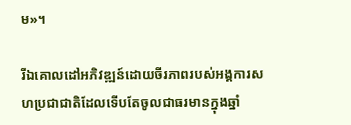ម‍»។

រីឯគោលដៅអភិវឌ្ឍន៍ដោយចីរភាពរបស់អង្គការសហប្រជាជាតិដែលទើបតែចូលជាធរមានក្នុងឆ្នាំ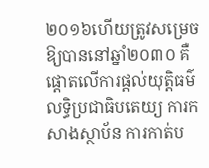២០១៦ហើយត្រូវសម្រេចឱ្យបាននៅឆ្នាំ២០៣០ គឺផ្តោតលើការផ្តល់យុត្តិធម៌ លទ្ធិប្រជាធិបតេយ្យ ការកសាងស្ថាប័ន ការកាត់ប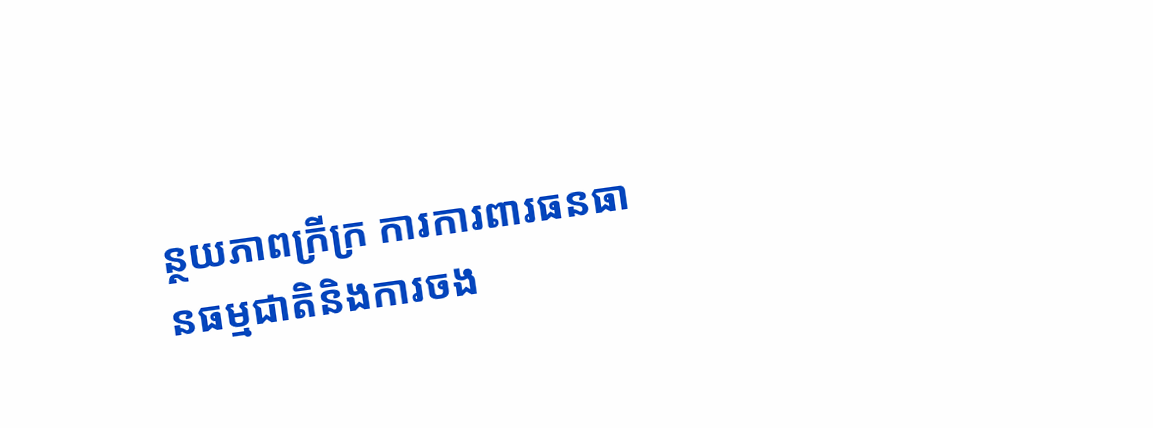ន្ថយភាពក្រីក្រ ការការពារធនធានធម្មជាតិនិងការចង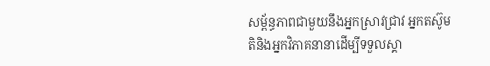សម្ព័ន្ធភាពជាមួយនឹងអ្នកស្រាវជ្រាវ អ្នកតស៊ូមតិនិងអ្នកវិភាគនានាដើម្បីទទួលស្គា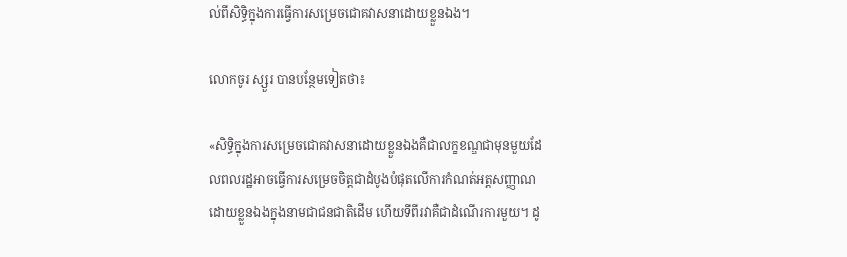ល់ពីសិទ្ធិក្នុងការធ្វើការសម្រេចជោគវាសនាដោយខ្លួនឯង។

លោកចូរ ស្សួរ បានបន្ថែមទៀតថា៖

«សិទ្ធិក្នុងការសម្រេចជោគវាសនាដោយខ្លួនឯងគឺជាលក្ខខណ្ឌជាមុនមួយដែលពលរដ្ឋអាចធ្វើការសម្រេចចិត្តជាដំបូងបំផុតលើការកំណត់អត្តសញ្ញាណដោយខ្លួនឯងក្នុងនាមជាជនជាតិដើម ហើយទីពីរវាគឺជាដំណើរការមួយ។ ដូ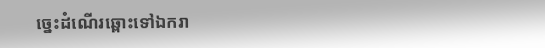ច្នេះដំណើរឆ្ពោះទៅឯករា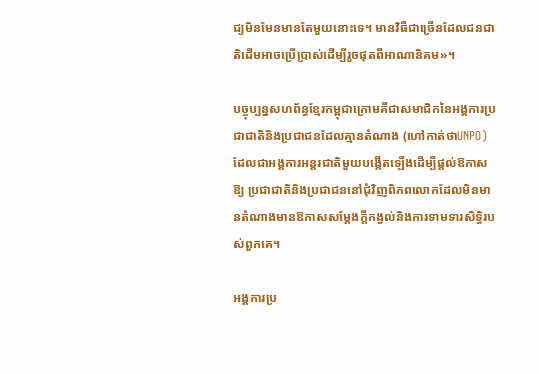ជ្យមិនមែនមានតែមួយនោះទេ។ មានវិធីជាច្រើនដែលជនជាតិដើមអាចប្រើប្រាស់ដើម្បីរួចផុតពីអាណានិគម‍»។

បច្ចុប្បន្នសហព័ន្ធខ្មែរកម្ពុជាក្រោមគឺជាសមាជិកនៃអង្គការប្រជាជាតិនិងប្រជាជនដែលគ្មានតំណាង (ហៅកាត់ថាUNPO) ដែលជាអង្គការអន្តរជាតិមួយបង្កើតឡើងដើម្បីផ្តល់ឱកាសឱ្យ ប្រជាជាតិនិងប្រជាជននៅជុំវិញពិភពលោកដែលមិនមានតំណាងមានឱកាសសម្តែងក្តីកង្វល់និងការទាមទារសិទ្ធិរបស់ពួកគេ។

អង្គការប្រ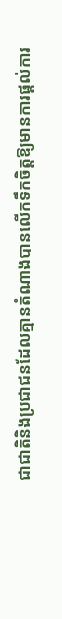ជាជាតិនិងប្រជាជនដែលគ្មានតំណាងបានលើកទឹកចិត្តឱ្យមានការផ្តល់ការ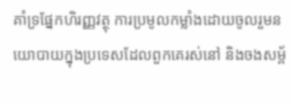គាំទ្រផ្នែកហិរញ្ញវត្ថុ ការប្រមូលកម្លាំងដោយចូលរួមនយោបាយក្នុងប្រទេសដែលពួកគេរស់នៅ និងចងសម្ព័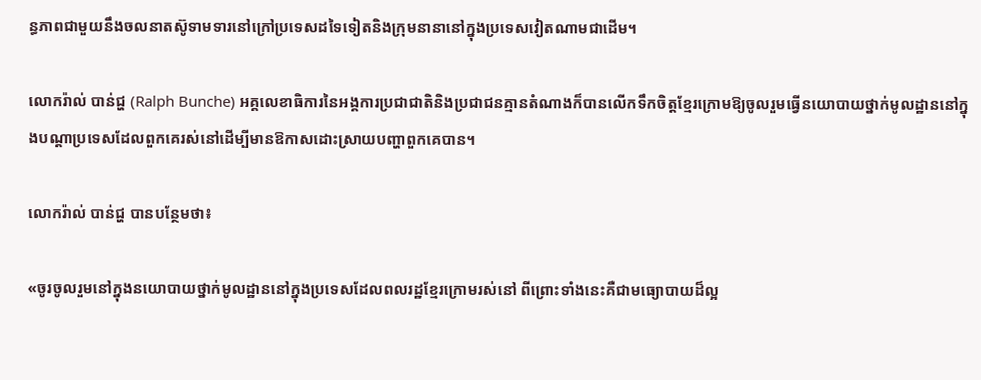ន្ធភាពជាមួយនឹងចលនាតស៊ូទាមទារនៅក្រៅប្រទេសដទៃទៀតនិងក្រុមនានានៅក្នុងប្រទេសវៀតណាមជាដើម។

លោករ៉ាល់ បាន់ជ្ហ (Ralph Bunche) អគ្គលេខាធិការនៃអង្គការប្រជាជាតិនិងប្រជាជនគ្មានតំណាងក៏បានលើកទឹកចិត្តខ្មែរក្រោមឱ្យចូលរួមធ្វើនយោបាយថ្នាក់មូលដ្ឋាននៅក្នុងបណ្តាប្រទេសដែលពួកគេរស់នៅដើម្បីមានឱកាសដោះស្រាយបញ្ហាពួកគេបាន។

លោករ៉ាល់ បាន់ជ្ហ បានបន្ថែមថា៖

«ចូរចូលរួមនៅក្នុងនយោបាយថ្នាក់មូលដ្ឋាននៅក្នុងប្រទេសដែលពលរដ្ឋខ្មែរក្រោមរស់នៅ ពីព្រោះទាំងនេះគឺជាមធ្យោបាយដ៏ល្អ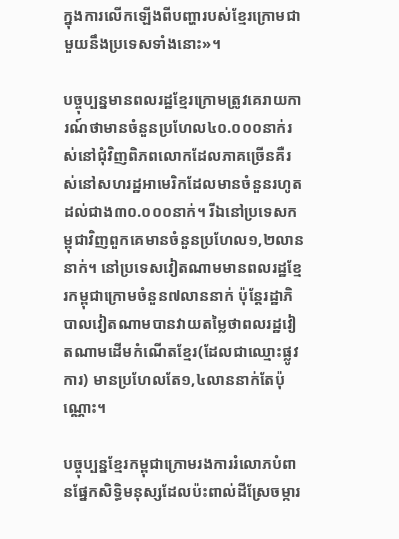ក្នុងការលើកឡើងពីបញ្ហារបស់ខ្មែរក្រោមជាមួយនឹងប្រទេសទាំងនោះ‍»។

បច្ចុប្បន្នមានពលរដ្ឋខ្មែរក្រោមត្រូវគេរាយការណ៍ថាមានចំនួនប្រហែល៤០.០០០នាក់រស់នៅជុំវិញពិភពលោកដែលភាគច្រើនគឺរស់នៅសហរដ្ឋអាមេរិកដែលមានចំនួនរហូតដល់ជាង៣០.០០០នាក់។ រីឯនៅប្រទេសកម្ពុជាវិញពួកគេមានចំនួនប្រហែល១,២លាននាក់។ នៅប្រទេសវៀតណាមមានពលរដ្ឋខ្មែរកម្ពុជាក្រោមចំនួន៧លាននាក់ ប៉ុន្តែរដ្ឋាភិបាលវៀតណាមបានវាយតម្លៃថាពលរដ្ឋវៀតណាមដើមកំណើតខ្មែរ(ដែលជាឈ្មោះផ្លូវការ) មានប្រហែលតែ១,៤លាននាក់តែប៉ុណ្ណោះ។

បច្ចុប្បន្នខ្មែរកម្ពុជាក្រោមរងការរំលោភបំពានផ្នែកសិទ្ធិមនុស្សដែលប៉ះពាល់ដីស្រែចម្ការ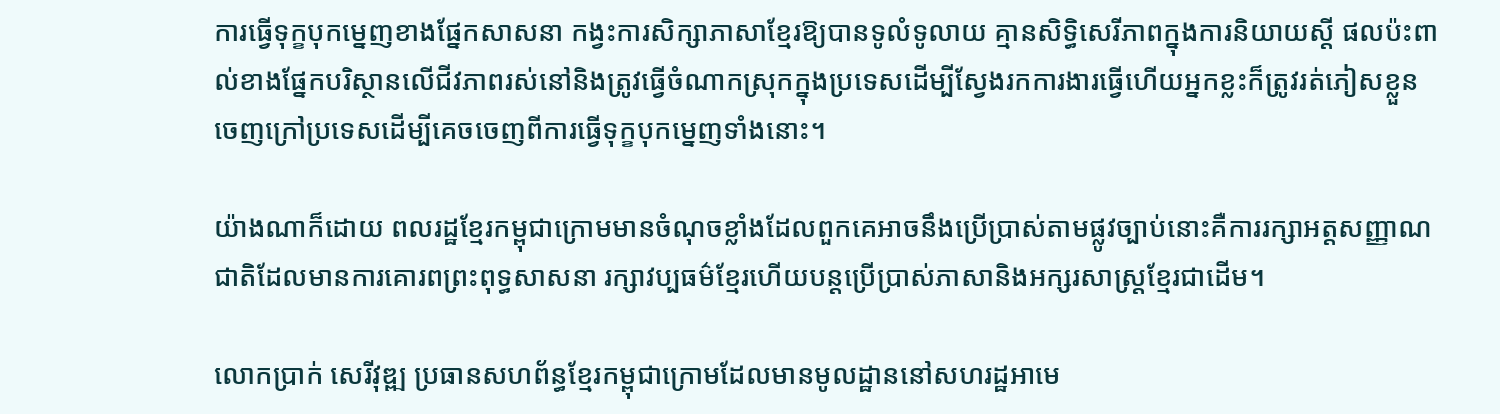ការធ្វើទុក្ខបុកម្នេញខាងផ្នែកសាសនា កង្វះការសិក្សាភាសាខ្មែរឱ្យបានទូលំទូលាយ គ្មានសិទ្ធិសេរីភាពក្នុងការនិយាយស្តី ផលប៉ះពាល់ខាងផ្នែកបរិស្ថានលើជីវភាពរស់នៅនិងត្រូវធ្វើចំណាកស្រុកក្នុងប្រទេសដើម្បីស្វែងរកការងារធ្វើហើយអ្នកខ្លះក៏ត្រូវរត់ភៀសខ្លួនចេញក្រៅប្រទេសដើម្បីគេចចេញពីការធ្វើទុក្ខបុកម្នេញទាំងនោះ។

យ៉ាងណាក៏ដោយ ពលរដ្ឋខ្មែរកម្ពុជាក្រោមមានចំណុចខ្លាំងដែលពួកគេអាចនឹងប្រើប្រាស់តាមផ្លូវច្បាប់នោះគឺការរក្សាអត្តសញ្ញាណជាតិដែលមានការគោរពព្រះពុទ្ធសាសនា រក្សាវប្បធម៌ខ្មែរហើយបន្តប្រើប្រាស់ភាសានិងអក្សរសាស្រ្តខ្មែរជាដើម។

លោកប្រាក់ សេរីវុឌ្ឍ ប្រធានសហព័ន្ធខ្មែរកម្ពុជាក្រោមដែលមានមូលដ្ឋាននៅសហរដ្ឋអាមេ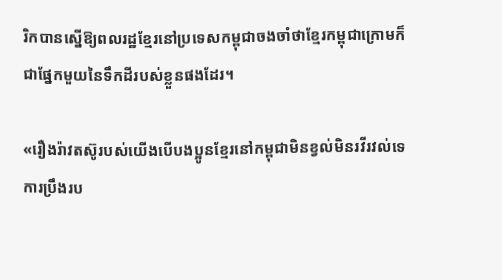រិកបានស្នើឱ្យពលរដ្ឋខ្មែរនៅប្រទេសកម្ពុជាចងចាំថាខ្មែរកម្ពុជាក្រោមក៏ជាផ្នែកមួយនៃទឹកដីរបស់ខ្លួនផងដែរ។

«រឿងរ៉ាវតស៊ូរបស់យើងបើបងប្អូនខ្មែរនៅកម្ពុជាមិនខ្វល់មិនរវីរវល់ទេ ការប្រឹងរប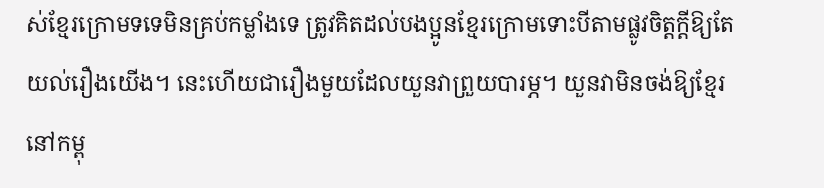ស់ខ្មែរក្រោមទទេមិនគ្រប់កម្លាំងទេ ត្រូវគិតដល់បងប្អូនខ្មែរក្រោមទោះបីតាមផ្លូវចិត្តក្តីឱ្យតែយល់រឿងយើង។ នេះហើយជារឿងមួយដែលយួនវាព្រួយបារម្ភ។ យួនវាមិនចង់ឱ្យខ្មែរនៅកម្ពុ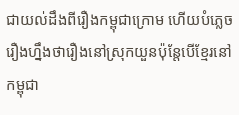ជាយល់ដឹងពីរឿងកម្ពុជាក្រោម ហើយបំភ្លេចរឿងហ្នឹងថារឿងនៅស្រុកយួនប៉ុន្តែបើខ្មែរនៅកម្ពុជា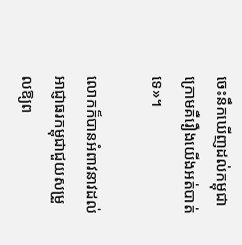ចេះនឹកឃើញដល់កម្ពុជាក្រោមគឺរឿងយើងអត់បាត់ទេ‍»។

លោកក៏បានអំពាវនាវដល់អាជ្ញាធរកម្ពុជាជួយសម្រួលឱ្យព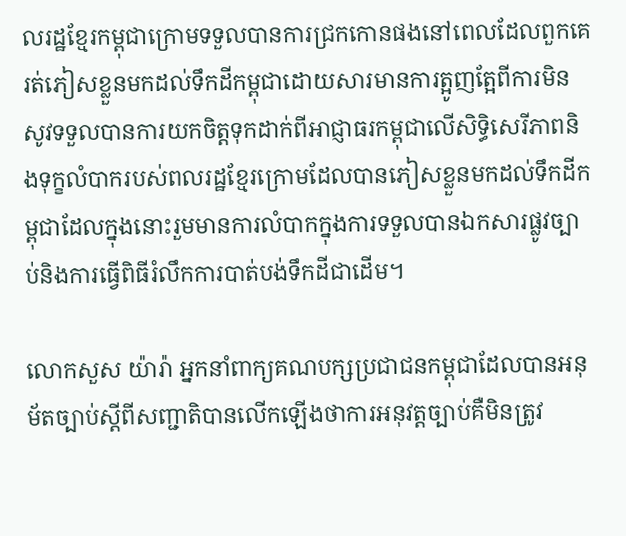លរដ្ឋខ្មែរកម្ពុជាក្រោមទទួលបានការជ្រកកោនផងនៅពេលដែលពួកគេរត់ភៀសខ្លួនមកដល់ទឹកដីកម្ពុជាដោយសារមានការត្អូញត្អែពីការមិនសូវទទួលបានការយកចិត្តទុកដាក់ពីអាជ្ញាធរកម្ពុជាលើសិទ្ធិសេរីភាពនិងទុក្ខលំបាករបស់ពលរដ្ឋខ្មែរក្រោមដែលបានភៀសខ្លួនមកដល់ទឹកដីកម្ពុជាដែលក្នុងនោះរួមមានការលំបាកក្នុងការទទួលបានឯកសារផ្លូវច្បាប់និងការធ្វើពិធីរំលឹកការបាត់បង់ទឹកដីជាដើម។

លោកសួស យ៉ារ៉ា អ្នកនាំពាក្យគណបក្សប្រជាជនកម្ពុជាដែលបានអនុម័តច្បាប់ស្តីពីសញ្ជាតិបានលើកឡើងថាការអនុវត្តច្បាប់គឺមិនត្រូវ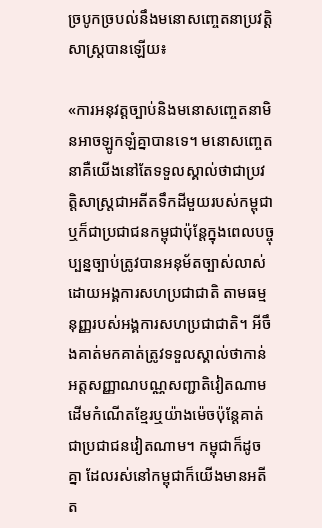ច្របូកច្របល់នឹងមនោសញ្ចេតនាប្រវត្តិសាស្រ្តបានឡើយ៖

«ការអនុវត្តច្បាប់និងមនោសញ្ចេតនាមិនអាចឡូកឡំគ្នាបានទេ។ មនោសញ្ចេតនាគឺយើងនៅតែទទួលស្គាល់ថាជាប្រវត្តិសាស្រ្តជាអតីតទឹកដីមួយរបស់កម្ពុជាឬក៏ជាប្រជាជនកម្ពុជាប៉ុន្តែក្នុងពេលបច្ចុប្បន្នច្បាប់ត្រូវបានអនុម័តច្បាស់លាស់ដោយអង្គការសហប្រជាជាតិ តាមធម្មនុញ្ញរបស់អង្គការសហប្រជាជាតិ។ អីចឹងគាត់មកគាត់ត្រូវទទួលស្គាល់ថាកាន់អត្តសញ្ញាណបណ្ណសញ្ជាតិវៀតណាម ដើមកំណើតខ្មែរឬយ៉ាងម៉េចប៉ុន្តែគាត់ជាប្រជាជនវៀតណាម។ កម្ពុជាក៏ដូចគ្នា ដែលរស់នៅកម្ពុជាក៏យើងមានអតីត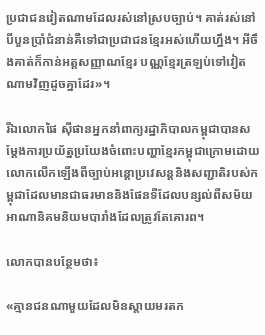ប្រជាជនវៀតណាមដែលរស់នៅស្របច្បាប់។ គាត់រស់នៅបីបួនប្រាំជំនាន់គឺទៅជាប្រជាជនខ្មែរអស់ហើយហ្នឹង។ អីចឹងគាត់ក៏កាន់អត្តសញ្ញាណខ្មែរ បណ្ណខ្មែរត្រឡប់ទៅវៀតណាមវិញដូចគ្នាដែរ‍»។

រីឯលោកផៃ ស៊ីផានអ្នកនាំពាក្យរដ្ឋាភិបាលកម្ពុជាបានសម្តែងការប្រយ័ត្នប្រយែងចំពោះបញ្ហាខ្មែរកម្ពុជាក្រោមដោយលោកលើកឡើងពីច្បាប់អន្តោប្រវេសន្តនិងសញ្ជាតិរបស់កម្ពុជាដែលមានជាធរមាននិងផែនទីដែលបន្សល់ពីសម័យអាណានិគមនិយមបារាំងដែលត្រូវតែគោរព។

លោកបានបន្ថែមថា៖

«គ្មានជនណាមួយដែលមិនស្តាយមរតក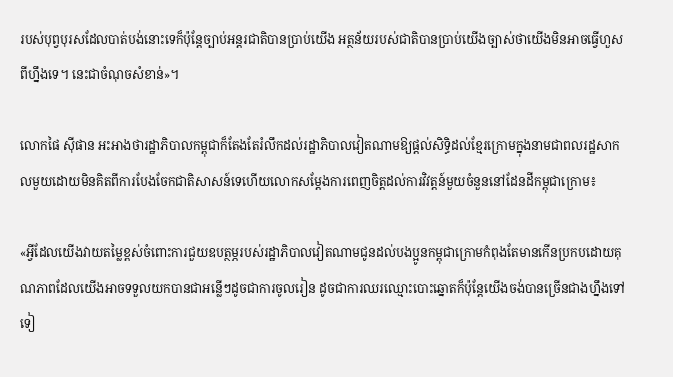របស់បុព្វបុរសដែលបាត់បង់នោះទេក៏ប៉ុន្តែច្បាប់អន្តរជាតិបានប្រាប់យើង អត្ថន័យរបស់ជាតិបានប្រាប់យើងច្បាស់ថាយើងមិនអាចធ្វើហួសពីហ្នឹងទេ។ នេះជាចំណុចសំខាន់‍»។

លោកផៃ ស៊ីផាន អះអាងថារដ្ឋាភិបាលកម្ពុជាក៏តែងតែរំលឹកដល់រដ្ឋាភិបាលវៀតណាមឱ្យផ្តល់សិទ្ធិដល់ខ្មែរក្រោមក្នុងនាមជាពលរដ្ឋសាកលមួយដោយមិនគិតពីការបែងចែកជាតិសាសន៍ទេហើយលោកសម្តែងការពេញចិត្តដល់ការវិវត្តន៍មួយចំនួននៅដែនដីកម្ពុជាក្រោម៖

«អ្វីដែលយើងវាយតម្លៃខ្ពស់ចំពោះការជួយឧបត្ថម្ភរបស់រដ្ឋាភិបាលវៀតណាមជូនដល់បងប្អូនកម្ពុជាក្រោមកំពុងតែមានកើនប្រកបដោយគុណភាពដែលយើងអាចទទួលយកបានជាអន្លើៗដូចជាការចូលរៀន ដូចជាការឈរឈ្មោះបោះឆ្នោតក៏ប៉ុន្តែយើងចង់បានច្រើនជាងហ្នឹងទៅទៀ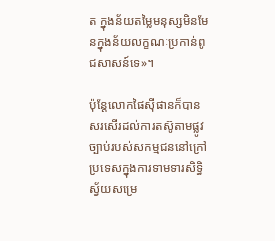ត ក្នុងន័យតម្លៃមនុស្សមិនមែនក្នុងន័យលក្ខណៈប្រកាន់ពូជសាសន៍ទេ‍»។

ប៉ុន្តែលោកផៃស៊ីផានក៏បានសរសើរដល់ការតស៊ូតាមផ្លូវច្បាប់របស់សកម្មជននៅក្រៅប្រទេសក្នុងការទាមទារសិទ្ធិស្វ័យសម្រេ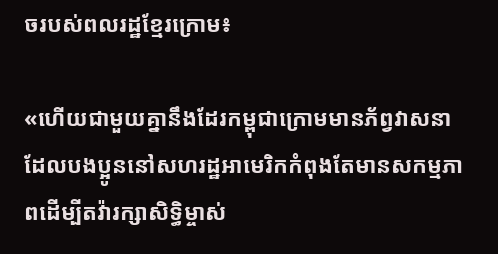ចរបស់ពលរដ្ឋខ្មែរក្រោម៖

«ហើយជាមួយគ្នានឹងដែរកម្ពុជាក្រោមមានភ័ព្វវាសនាដែលបងប្អូននៅសហរដ្ឋអាមេរិកកំពុងតែមានសកម្មភាពដើម្បីតវ៉ារក្សាសិទ្ធិម្ចាស់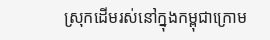ស្រុកដើមរស់នៅក្នុងកម្ពុជាក្រោម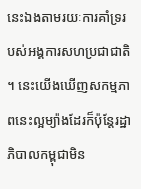នេះឯងតាមរយៈការគាំទ្ររបស់អង្គការសហប្រជាជាតិ។ នេះយើងឃើញសកម្មភាពនេះល្អម្យ៉ាងដែរក៏ប៉ុន្តែរដ្ឋាភិបាលកម្ពុជាមិន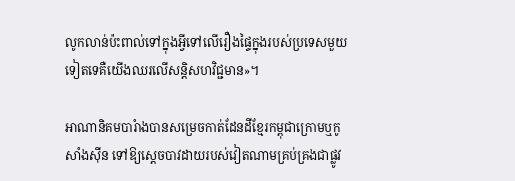លូកលាន់ប៉ះពាល់ទៅក្នុងអ្វីទៅលើរឿងផ្ទៃក្នុងរបស់ប្រទេសមួយទៀតទេគឺយើងឈរលើសន្តិសហវិជ្ជមាន‍»។

អាណានិគមបារំាងបានសម្រេចកាត់ដែនដីខ្មែរកម្ពុជាក្រោមឬកូសាំងស៊ីន ទៅឱ្យស្តេចបាវដាយរបស់វៀតណាមគ្រប់គ្រងជាផ្លូវ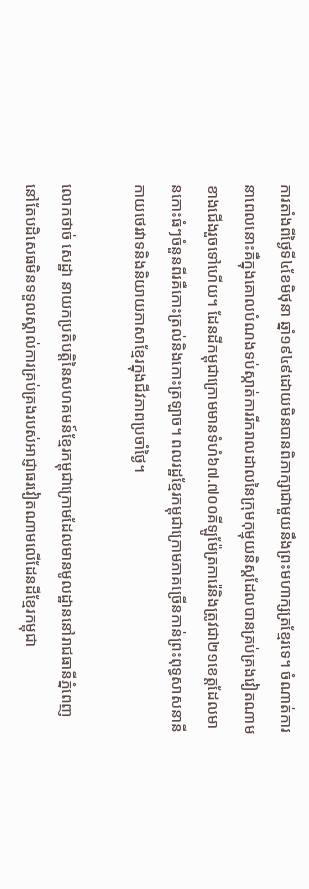ការតាំងពីថ្ងៃទី៤ខែមិថុនា ឆ្នាំ១៩៤៩ដោយមិនបានពិភាក្សាជាមួយនឹងព្រះមហាក្សត្រខ្មែរទេ។ ចំណាត់ការនាពេលនោះគឺក្នុងគោលបំណងទប់ស្កាត់ការរីករាលដាលនៃក្រុមកុម្មុយនិស្តដែលបានគ្រប់គ្រងវៀតណាមខាងជើងរួចទៅហើយ។ ដែនដីកម្ពុជាក្រោមមានទំហំ៦៧.៧០០គីឡូម៉ែត្រការ៉េនិងត្រូវជា២១ខេត្តដែលមានកោះធំៗចំនួនពីរគឺកោះត្រល់និងកោះត្រឡាច។ ពលរដ្ឋខ្មែរកម្ពុជាក្រោមភាគច្រើនកាន់ព្រះពុទ្ធសាសនានីកាយថេរវាទនិងនិយាយភាសាខ្មែរក្នុងជីវភាពប្រចាំថ្ងៃ។

លោកថាច់ សេដ្ឋា នាយកប្រតិបត្តិនៃសហគមន៍ខ្មែរកម្ពុជាក្រោមដែលមានមូលដ្ឋាននៅរាជធានីភ្នំពេញនៅតែបដិសេធមិនទទួលស្គាល់ការគ្រប់គ្រងរបស់អាជ្ញាធរវៀតណាមលើដែនដីខ្មែរកម្ពុជា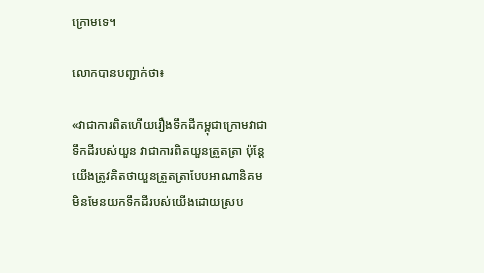ក្រោមទេ។

លោកបានបញ្ជាក់ថា៖

«វាជាការពិតហើយរឿងទឹកដីកម្ពុជាក្រោមវាជាទឹកដីរបស់យួន វាជាការពិតយួនត្រួតត្រា ប៉ុន្តែយើងត្រូវគិតថាយួនត្រួតត្រាបែបអាណានិគម មិនមែនយកទឹកដីរបស់យើងដោយស្រប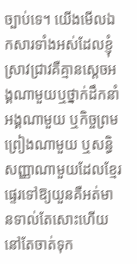ច្បាប់ទេ។ យើងមើលឯកសារទាំងអស់ដែលខ្ញុំស្រាវជ្រាវគឺគ្មានស្តេចអង្គណាមួយឬថ្នាក់ដឹកនាំអង្គណាមួយ ឬកិច្ចព្រមព្រៀងណាមួយ ឬសន្ធិសញ្ញាណាមួយដែលខ្មែរផ្ទេរទៅឱ្យយួនគឺអត់មានទាល់តែសោះហើយនៅតែចាត់ទុក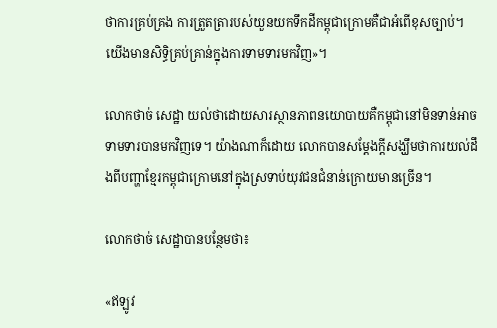ថាការគ្រប់គ្រង ការត្រួតត្រារបស់យួនយកទឹកដីកម្ពុជាក្រោមគឺជាអំពើខុសច្បាប់។ យើងមានសិទ្ធិគ្រប់គ្រាន់ក្នុងការទាមទារមកវិញ‍»។

លោកថាច់ សេដ្ឋា យល់ថាដោយសារស្ថានភាពនយោបាយគឺកម្ពុជានៅមិនទាន់អាចទាមទារបានមកវិញទេ។ យ៉ាងណាក៏ដោយ លោកបានសម្តែងក្តីសង្ឃឹមថាការយល់ដឹងពីបញ្ហាខ្មែរកម្ពុជាក្រោមនៅក្នុងស្រទាប់យុវជនជំនាន់ក្រោយមានច្រើន។

លោកថាច់ សេដ្ឋាបានបន្ថែមថា៖

«ឥឡូវ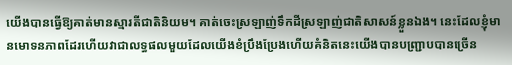យើងបានធ្វើឱ្យគាត់មានស្មារតីជាតិនិយម។ គាត់ចេះស្រឡាញ់ទឹកដីស្រឡាញ់ជាតិសាសន៍ខ្លួនឯង។ នេះដែលខ្ញុំមានមោទនភាពដែរហើយវាជាលទ្ធផលមួយដែលយើងខំប្រឹងប្រែងហើយគំនិតនេះយើងបានបញ្ជ្រាបបានច្រើន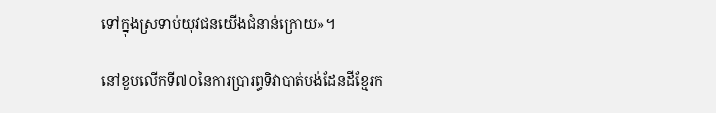ទៅក្នុងស្រទាប់យុវជនយើងជំនាន់ក្រោយ‍»។

នៅខួបលើកទី៧០នៃការប្រារព្ធទិវាបាត់បង់ដែនដីខ្មែរក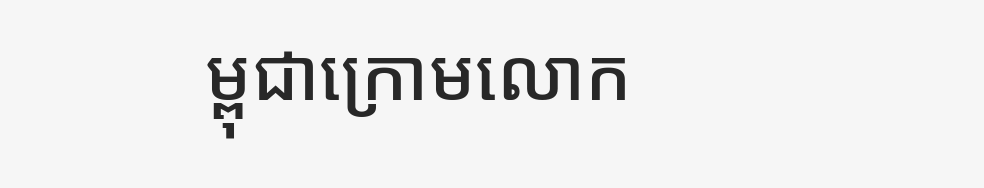ម្ពុជាក្រោមលោក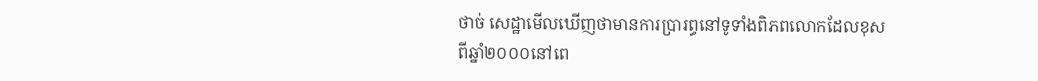ថាច់ សេដ្ឋាមើលឃើញថាមានការប្រារព្ធនៅទូទាំងពិភពលោកដែលខុសពីឆ្នាំ២០០០នៅពេ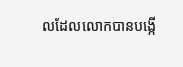លដែលលោកបានបង្កើ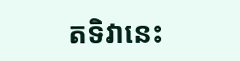តទិវានេះ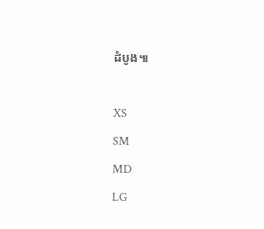ដំបូង៕

XS
SM
MD
LG